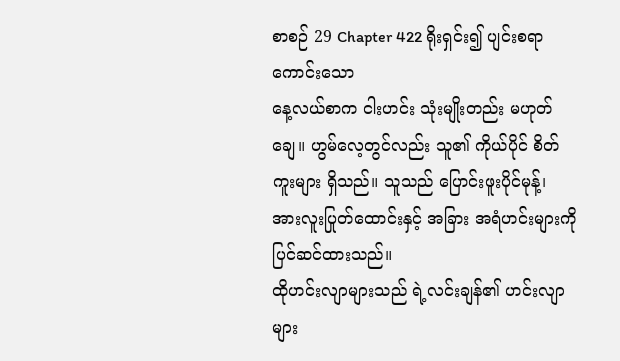စာစဉ် 29 Chapter 422 ရိုးရှင်း၍ ပျင်းစရာကောင်းသော
နေ့လယ်စာက ငါးဟင်း သုံးမျိုးတည်း မဟုတ်ချေ။ ဟွမ်လေ့တွင်လည်း သူ၏ ကိုယ်ပိုင် စိတ်ကူးများ ရှိသည်။ သူသည် ပြောင်းဖူးပိုင်မုန့်၊ အားလူးပြုတ်ထောင်းနှင့် အခြား အရံဟင်းများကို ပြင်ဆင်ထားသည်။
ထိုဟင်းလျာများသည် ရဲ့လင်းချန်၏ ဟင်းလျာများ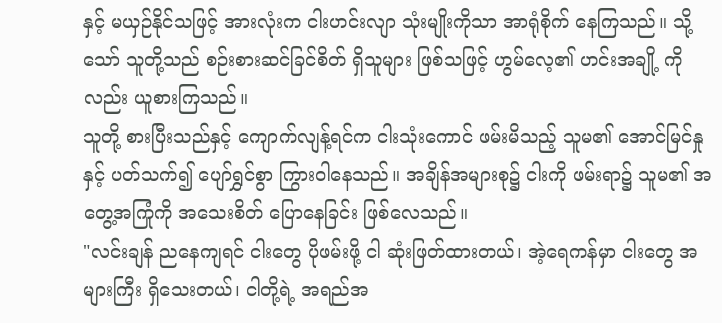နှင့် မယှဉ်နိုင်သဖြင့် အားလုံးက ငါးဟင်းလျာ သုံးမျိုးကိုသာ အာရုံစိုက် နေကြသည်။ သို့သော် သူတို့သည် စဉ်းစားဆင်ခြင်စိတ် ရှိသူများ ဖြစ်သဖြင့် ဟွမ်လေ့၏ ဟင်းအချို့ ကိုလည်း ယူစားကြသည်။
သူတို့ စားပြီးသည်နှင့် ကျောက်လျန့်ရင်က ငါးသုံးကောင် ဖမ်းမိသည့် သူမ၏ အောင်မြင်နှုနှင့် ပတ်သက်၍ ပျော်ရွှင်စွာ ကြွားဝါနေသည်။ အချိန်အများစု၌ ငါးကို ဖမ်းရာ၌ သူမ၏ အတွေ့အကြုံကို အသေးစိတ် ပြောနေခြင်း ဖြစ်လေသည်။
"လင်းချန် ညနေကျရင် ငါးတွေ ပိုဖမ်းဖို့ ငါ ဆုံးဖြတ်ထားတယ်၊ အဲ့ရေကန်မှာ ငါးတွေ အများကြီး ရှိသေးတယ်၊ ငါတို့ရဲ့ အရည်အ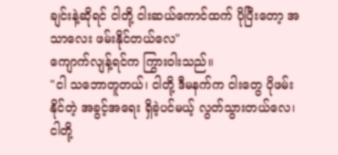ချင်းနဲ့ဆိုရင် ငါတို့ ငါးဆယ်ကောင်ထက် ပိုပြီးတော့ အသာလေး ဖမ်းနိုင်တယ်လေ"
ကျောက်လျန့်ရင်က ကြွားဝါးသည်။
"ငါ သဘောတူတယ်၊ ငါတို့ ဒီမနက်က ငါးတွေ ပိုဖမ်းနိုင်တဲ့ အခွင့်အရေး ရှိခဲ့ပင်မယ့် လွတ်သွားတယ်လေ၊ ငါတို့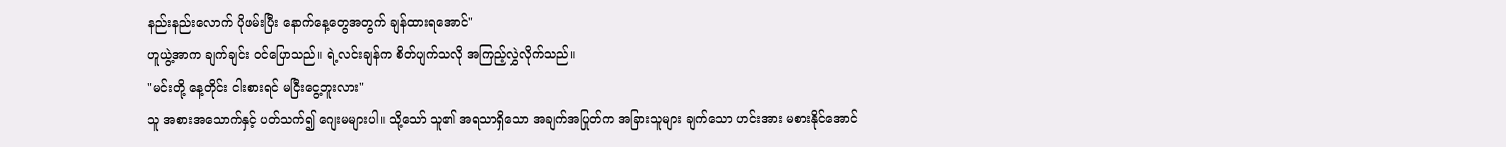နည်းနည်းလောက် ပိုဖမ်းပြီး နောက်နေ့တွေအတွက် ချန်ထားရအောင်"
ဟူယွဲ့အာက ချက်ချင်း ဝင်ပြောသည်။ ရဲ့လင်းချန်က စိတ်ပျက်သလို အကြည့်လွှဲလိုက်သည်။
"မင်းတို့ နေ့တိုင်း ငါးစားရင် မငြီးငွေ့ဘူးလား"
သူ အစားအသောက်နှင့် ပတ်သက်၍ ဂျေးမများပါ။ သို့သော် သူ၏ အရသာရှိသော အချက်အပြုတ်က အခြားသူများ ချက်သော ဟင်းအား မစားနိုင်အောင်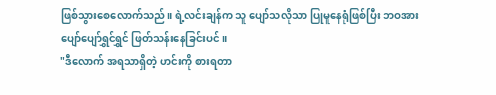ဖြစ်သွားစေလောက်သည်။ ရဲ့လင်းချန်က သူ ပျော်သလိုသာ ပြုမူနေရုံဖြစ်ပြီး ဘဝအား ပျော်ပျော်ရွှင်ရွှင် ဖြတ်သန်းနေခြင်းပင်။
"ဒီလောက် အရသာရှိတဲ့ ဟင်းကို စားရတာ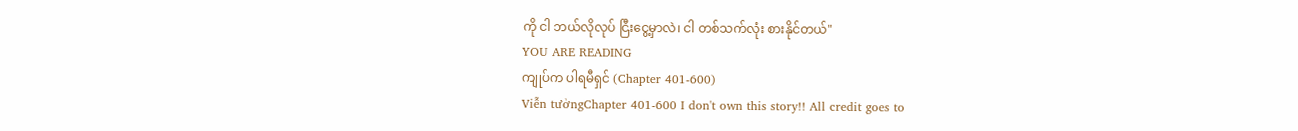ကို ငါ ဘယ်လိုလုပ် ငြီးငွေ့မှာလဲ၊ ငါ တစ်သက်လုံး စားနိုင်တယ်"
YOU ARE READING
ကျုပ်က ပါရမီရှင် (Chapter 401-600)
Viễn tưởngChapter 401-600 I don't own this story!! All credit goes to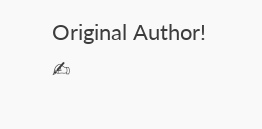Original Author! ✍